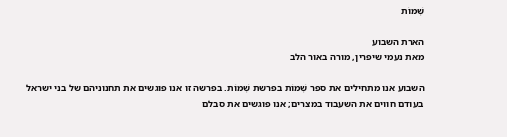שְׁמוֹת

הארת השבוע
מאת נעמי שיפרין, מורה באור הלב

השבוע אנו מתחילים את ספר שְׁמוֹת בפרשת שְׁמוֹת. בפרשה זו אנו פוגשים את תחנוניהם של בני ישראל בעודם חווים את השעבוד במצרים; אנו פוגשים את סבלם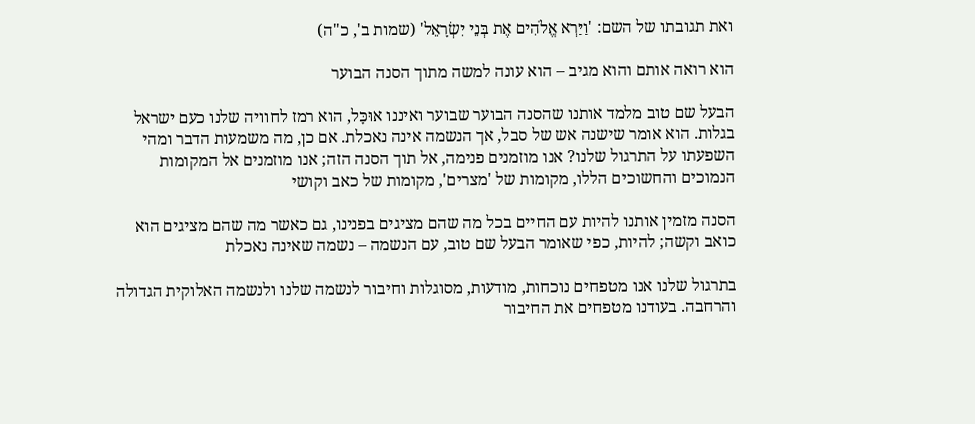ואת תגובתו של השם: 'וַיַּרְא אֱלֹהִים אֶת בְּנֵי יִשְׂרָאֵל' (שמות ב', כ"ה)

הוא רואה אותם והוא מגיב – הוא עונה למשה מתוך הסנה הבוער

הבעל שם טוב מלמד אותנו שהסנה הבוער שבוער ואיננו אוּכָּל, הוא רמז לחוויה שלנו כעם ישראל בגלות. הוא אומר שישנה אש של סבל, אך הנשמה אינה נאכלת. אם כן, מה משמעות הדבר ומהי השפעתו על התרגול שלנו? אנו מוזמנים פנימה, אל תוך הסנה הזה; אנו מוזמנים אל המקומות הנמוכים והחשוכים הללו, מקומות של 'מצרים', מקומות של כאב וקושי

הסנה מזמין אותנו להיות עם החיים בכל מה שהם מציגים בפנינו, גם כאשר מה שהם מציגים הוא כואב וקשה; להיות, כפי שאומר הבעל שם טוב, עם הנשמה – נשמה שאינה נאכלת

בתרגול שלנו אנו מטפחים נוכחות, מודעות, מסוגלות וחיבור לנשמה שלנו ולנשמה האלוקית הגדולה והרחבה. בעודנו מטפחים את החיבור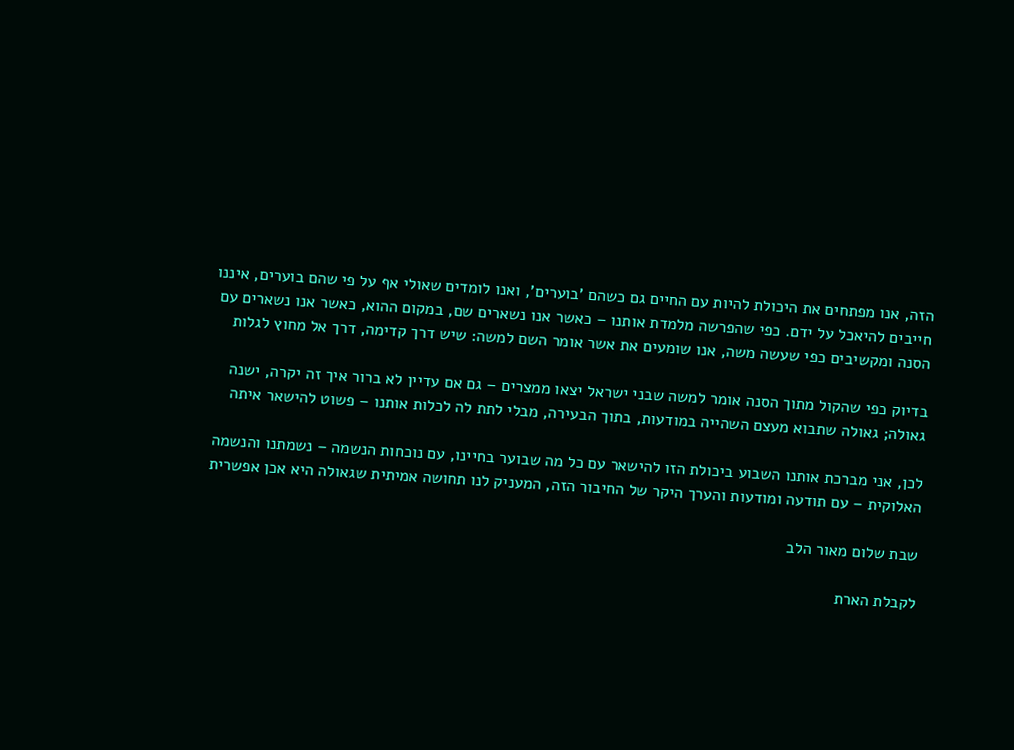הזה, אנו מפתחים את היכולת להיות עם החיים גם כשהם 'בוערים', ואנו לומדים שאולי אף על פי שהם בוערים, איננו חייבים להיאכל על ידם. כפי שהפרשה מלמדת אותנו – כאשר אנו נשארים שם, במקום ההוא, כאשר אנו נשארים עם הסנה ומקשיבים כפי שעשה משה, אנו שומעים את אשר אומר השם למשה: שיש דרך קדימה, דרך אל מחוץ לגלות

בדיוק כפי שהקול מתוך הסנה אומר למשה שבני ישראל יצאו ממצרים – גם אם עדיין לא ברור איך זה יקרה, ישנה גאולה; גאולה שתבוא מעצם השהייה במודעות, בתוך הבעירה, מבלי לתת לה לכלות אותנו – פשוט להישאר איתה

לכן, אני מברכת אותנו השבוע ביכולת הזו להישאר עם כל מה שבוער בחיינו, עם נוכחות הנשמה – נשמתנו והנשמה האלוקית – עם תודעה ומודעות והערך היקר של החיבור הזה, המעניק לנו תחושה אמיתית שגאולה היא אכן אפשרית

שבת שלום מאור הלב

לקבלת הארת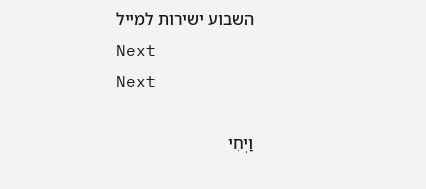השבוע ישירות למייל
Next
Next

וַיְחִי